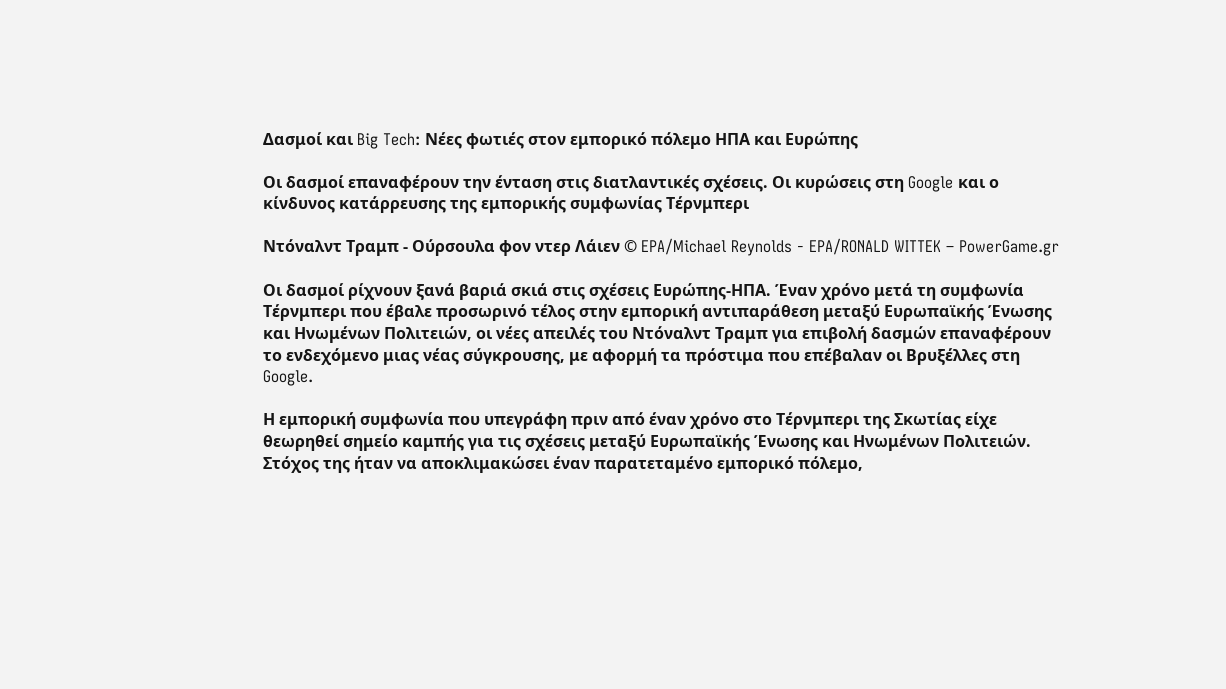Δασμοί και Big Tech: Νέες φωτιές στον εμπορικό πόλεμο ΗΠΑ και Ευρώπης

Οι δασμοί επαναφέρουν την ένταση στις διατλαντικές σχέσεις. Οι κυρώσεις στη Google και ο κίνδυνος κατάρρευσης της εμπορικής συμφωνίας Τέρνμπερι

Ντόναλντ Τραμπ - Ούρσουλα φον ντερ Λάιεν © EPA/Michael Reynolds - EPA/RONALD WITTEK – PowerGame.gr

Οι δασμοί ρίχνουν ξανά βαριά σκιά στις σχέσεις Ευρώπης-ΗΠΑ. Έναν χρόνο μετά τη συμφωνία Τέρνμπερι που έβαλε προσωρινό τέλος στην εμπορική αντιπαράθεση μεταξύ Ευρωπαϊκής Ένωσης και Ηνωμένων Πολιτειών, οι νέες απειλές του Ντόναλντ Τραμπ για επιβολή δασμών επαναφέρουν το ενδεχόμενο μιας νέας σύγκρουσης, με αφορμή τα πρόστιμα που επέβαλαν οι Βρυξέλλες στη Google.

Η εμπορική συμφωνία που υπεγράφη πριν από έναν χρόνο στο Τέρνμπερι της Σκωτίας είχε θεωρηθεί σημείο καμπής για τις σχέσεις μεταξύ Ευρωπαϊκής Ένωσης και Ηνωμένων Πολιτειών. Στόχος της ήταν να αποκλιμακώσει έναν παρατεταμένο εμπορικό πόλεμο,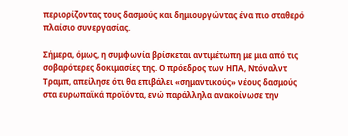περιορίζοντας τους δασμούς και δημιουργώντας ένα πιο σταθερό πλαίσιο συνεργασίας.

Σήμερα, όμως, η συμφωνία βρίσκεται αντιμέτωπη με μια από τις σοβαρότερες δοκιμασίες της. Ο πρόεδρος των ΗΠΑ, Ντόναλντ Τραμπ, απείλησε ότι θα επιβάλει «σημαντικούς» νέους δασμούς στα ευρωπαϊκά προϊόντα, ενώ παράλληλα ανακοίνωσε την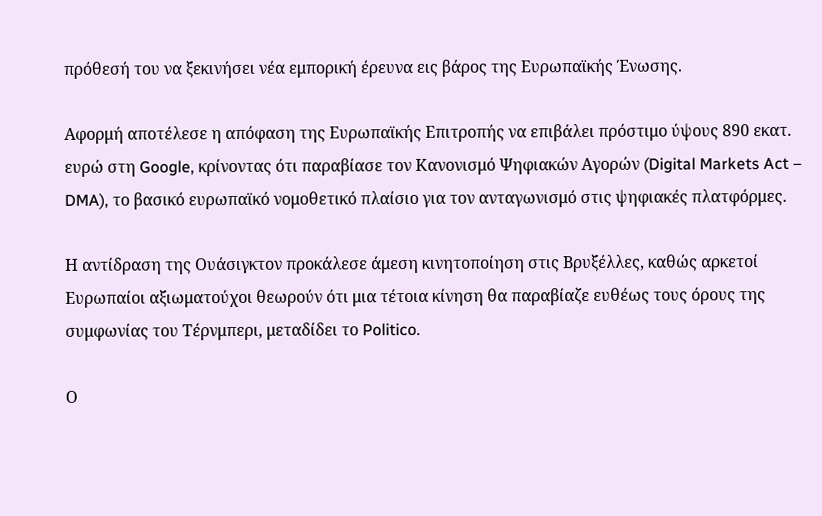πρόθεσή του να ξεκινήσει νέα εμπορική έρευνα εις βάρος της Ευρωπαϊκής Ένωσης.

Αφορμή αποτέλεσε η απόφαση της Ευρωπαϊκής Επιτροπής να επιβάλει πρόστιμο ύψους 890 εκατ. ευρώ στη Google, κρίνοντας ότι παραβίασε τον Κανονισμό Ψηφιακών Αγορών (Digital Markets Act – DMA), το βασικό ευρωπαϊκό νομοθετικό πλαίσιο για τον ανταγωνισμό στις ψηφιακές πλατφόρμες.

Η αντίδραση της Ουάσιγκτον προκάλεσε άμεση κινητοποίηση στις Βρυξέλλες, καθώς αρκετοί Ευρωπαίοι αξιωματούχοι θεωρούν ότι μια τέτοια κίνηση θα παραβίαζε ευθέως τους όρους της συμφωνίας του Τέρνμπερι, μεταδίδει το Politico.

Ο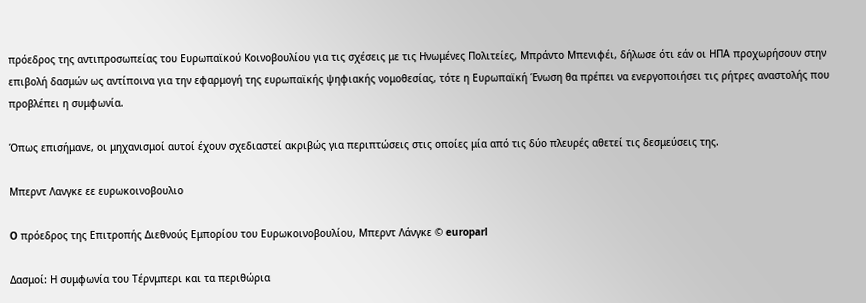πρόεδρος της αντιπροσωπείας του Ευρωπαϊκού Κοινοβουλίου για τις σχέσεις με τις Ηνωμένες Πολιτείες, Μπράντο Μπενιφέι, δήλωσε ότι εάν οι ΗΠΑ προχωρήσουν στην επιβολή δασμών ως αντίποινα για την εφαρμογή της ευρωπαϊκής ψηφιακής νομοθεσίας, τότε η Ευρωπαϊκή Ένωση θα πρέπει να ενεργοποιήσει τις ρήτρες αναστολής που προβλέπει η συμφωνία.

Όπως επισήμανε, οι μηχανισμοί αυτοί έχουν σχεδιαστεί ακριβώς για περιπτώσεις στις οποίες μία από τις δύο πλευρές αθετεί τις δεσμεύσεις της.

Μπερντ Λανγκε εε ευρωκοινοβουλιο

O πρόεδρος της Επιτροπής Διεθνούς Εμπορίου του Ευρωκοινοβουλίου, Μπερντ Λάνγκε © europarl

Δασμοί: Η συμφωνία του Τέρνμπερι και τα περιθώρια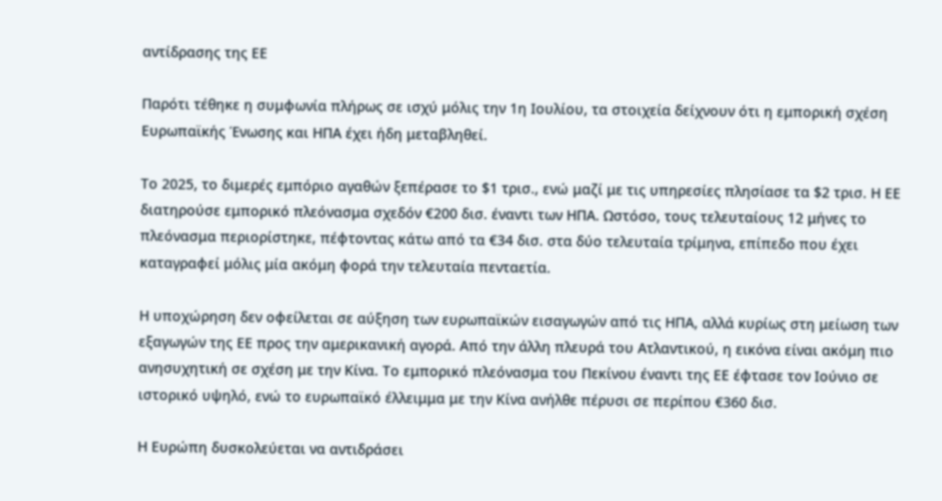αντίδρασης της ΕΕ

Παρότι τέθηκε η συμφωνία πλήρως σε ισχύ μόλις την 1η Ιουλίου, τα στοιχεία δείχνουν ότι η εμπορική σχέση Ευρωπαϊκής Ένωσης και ΗΠΑ έχει ήδη μεταβληθεί.

Το 2025, το διμερές εμπόριο αγαθών ξεπέρασε το $1 τρισ., ενώ μαζί με τις υπηρεσίες πλησίασε τα $2 τρισ. Η ΕΕ διατηρούσε εμπορικό πλεόνασμα σχεδόν €200 δισ. έναντι των ΗΠΑ. Ωστόσο, τους τελευταίους 12 μήνες το πλεόνασμα περιορίστηκε, πέφτοντας κάτω από τα €34 δισ. στα δύο τελευταία τρίμηνα, επίπεδο που έχει καταγραφεί μόλις μία ακόμη φορά την τελευταία πενταετία.

Η υποχώρηση δεν οφείλεται σε αύξηση των ευρωπαϊκών εισαγωγών από τις ΗΠΑ, αλλά κυρίως στη μείωση των εξαγωγών της ΕΕ προς την αμερικανική αγορά. Από την άλλη πλευρά του Ατλαντικού, η εικόνα είναι ακόμη πιο ανησυχητική σε σχέση με την Κίνα. Το εμπορικό πλεόνασμα του Πεκίνου έναντι της ΕΕ έφτασε τον Ιούνιο σε ιστορικό υψηλό, ενώ το ευρωπαϊκό έλλειμμα με την Κίνα ανήλθε πέρυσι σε περίπου €360 δισ.

Η Ευρώπη δυσκολεύεται να αντιδράσει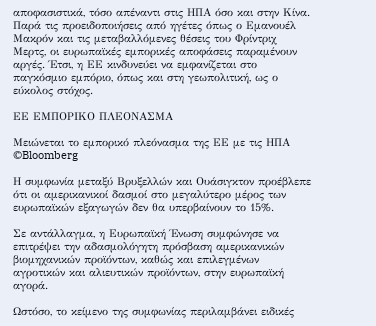αποφασιστικά, τόσο απέναντι στις ΗΠΑ όσο και στην Κίνα. Παρά τις προειδοποιήσεις από ηγέτες όπως ο Εμανουέλ Μακρόν και τις μεταβαλλόμενες θέσεις του Φρίντριχ Μερτς, οι ευρωπαϊκές εμπορικές αποφάσεις παραμένουν αργές. Έτσι, η ΕΕ κινδυνεύει να εμφανίζεται στο παγκόσμιο εμπόριο, όπως και στη γεωπολιτική, ως ο εύκολος στόχος.

ΕΕ ΕΜΠΟΡΙΚΟ ΠΛΕΟΝΑΣΜΑ

Μειώνεται το εμπορικό πλεόνασμα της ΕΕ με τις ΗΠΑ ©Bloomberg

Η συμφωνία μεταξύ Βρυξελλών και Ουάσιγκτον προέβλεπε ότι οι αμερικανικοί δασμοί στο μεγαλύτερο μέρος των ευρωπαϊκών εξαγωγών δεν θα υπερβαίνουν το 15%.

Σε αντάλλαγμα, η Ευρωπαϊκή Ένωση συμφώνησε να επιτρέψει την αδασμολόγητη πρόσβαση αμερικανικών βιομηχανικών προϊόντων, καθώς και επιλεγμένων αγροτικών και αλιευτικών προϊόντων, στην ευρωπαϊκή αγορά.

Ωστόσο, το κείμενο της συμφωνίας περιλαμβάνει ειδικές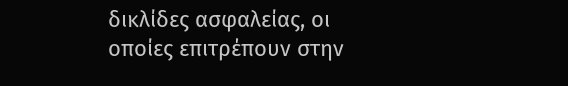δικλίδες ασφαλείας, οι οποίες επιτρέπουν στην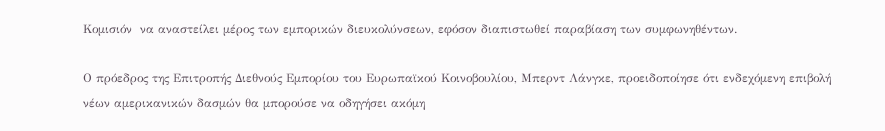Κομισιόν  να αναστείλει μέρος των εμπορικών διευκολύνσεων, εφόσον διαπιστωθεί παραβίαση των συμφωνηθέντων.

Ο πρόεδρος της Επιτροπής Διεθνούς Εμπορίου του Ευρωπαϊκού Κοινοβουλίου, Μπερντ Λάνγκε, προειδοποίησε ότι ενδεχόμενη επιβολή νέων αμερικανικών δασμών θα μπορούσε να οδηγήσει ακόμη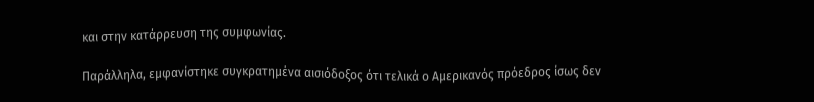και στην κατάρρευση της συμφωνίας.

Παράλληλα, εμφανίστηκε συγκρατημένα αισιόδοξος ότι τελικά ο Αμερικανός πρόεδρος ίσως δεν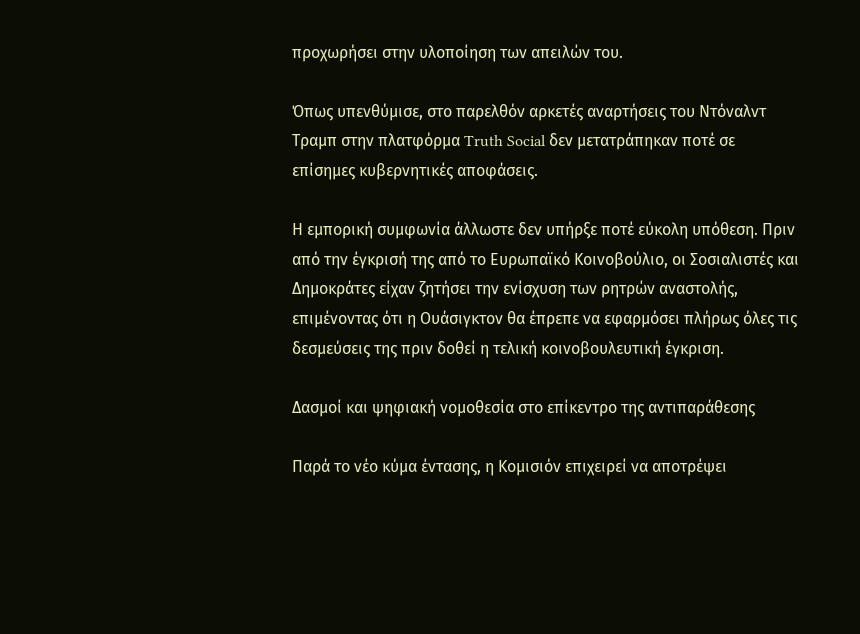προχωρήσει στην υλοποίηση των απειλών του.

Όπως υπενθύμισε, στο παρελθόν αρκετές αναρτήσεις του Ντόναλντ Τραμπ στην πλατφόρμα Truth Social δεν μετατράπηκαν ποτέ σε επίσημες κυβερνητικές αποφάσεις.

Η εμπορική συμφωνία άλλωστε δεν υπήρξε ποτέ εύκολη υπόθεση. Πριν από την έγκρισή της από το Ευρωπαϊκό Κοινοβούλιο, οι Σοσιαλιστές και Δημοκράτες είχαν ζητήσει την ενίσχυση των ρητρών αναστολής, επιμένοντας ότι η Ουάσιγκτον θα έπρεπε να εφαρμόσει πλήρως όλες τις δεσμεύσεις της πριν δοθεί η τελική κοινοβουλευτική έγκριση.

Δασμοί και ψηφιακή νομοθεσία στο επίκεντρο της αντιπαράθεσης

Παρά το νέο κύμα έντασης, η Κομισιόν επιχειρεί να αποτρέψει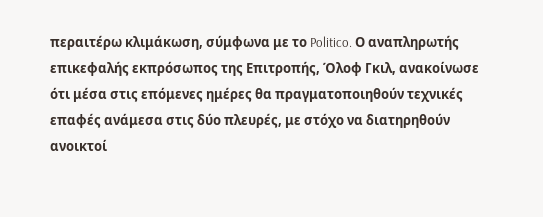περαιτέρω κλιμάκωση, σύμφωνα με το Politico. Ο αναπληρωτής επικεφαλής εκπρόσωπος της Επιτροπής, Όλοφ Γκιλ, ανακοίνωσε ότι μέσα στις επόμενες ημέρες θα πραγματοποιηθούν τεχνικές επαφές ανάμεσα στις δύο πλευρές, με στόχο να διατηρηθούν ανοικτοί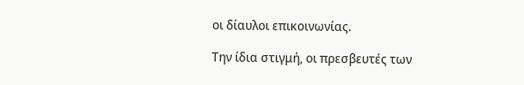οι δίαυλοι επικοινωνίας.

Την ίδια στιγμή, οι πρεσβευτές των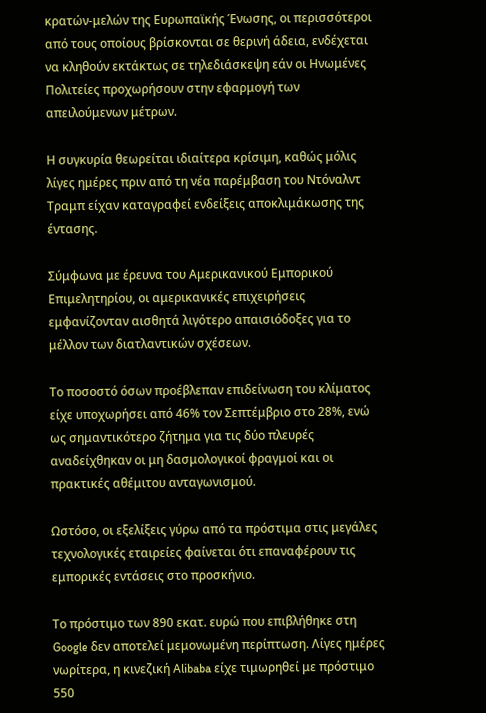κρατών-μελών της Ευρωπαϊκής Ένωσης, οι περισσότεροι από τους οποίους βρίσκονται σε θερινή άδεια, ενδέχεται να κληθούν εκτάκτως σε τηλεδιάσκεψη εάν οι Ηνωμένες Πολιτείες προχωρήσουν στην εφαρμογή των απειλούμενων μέτρων.

Η συγκυρία θεωρείται ιδιαίτερα κρίσιμη, καθώς μόλις λίγες ημέρες πριν από τη νέα παρέμβαση του Ντόναλντ Τραμπ είχαν καταγραφεί ενδείξεις αποκλιμάκωσης της έντασης.

Σύμφωνα με έρευνα του Αμερικανικού Εμπορικού Επιμελητηρίου, οι αμερικανικές επιχειρήσεις εμφανίζονταν αισθητά λιγότερο απαισιόδοξες για το μέλλον των διατλαντικών σχέσεων.

Το ποσοστό όσων προέβλεπαν επιδείνωση του κλίματος είχε υποχωρήσει από 46% τον Σεπτέμβριο στο 28%, ενώ ως σημαντικότερο ζήτημα για τις δύο πλευρές αναδείχθηκαν οι μη δασμολογικοί φραγμοί και οι πρακτικές αθέμιτου ανταγωνισμού.

Ωστόσο, οι εξελίξεις γύρω από τα πρόστιμα στις μεγάλες τεχνολογικές εταιρείες φαίνεται ότι επαναφέρουν τις εμπορικές εντάσεις στο προσκήνιο.

Το πρόστιμο των 890 εκατ. ευρώ που επιβλήθηκε στη Google δεν αποτελεί μεμονωμένη περίπτωση. Λίγες ημέρες νωρίτερα, η κινεζική Alibaba είχε τιμωρηθεί με πρόστιμο 550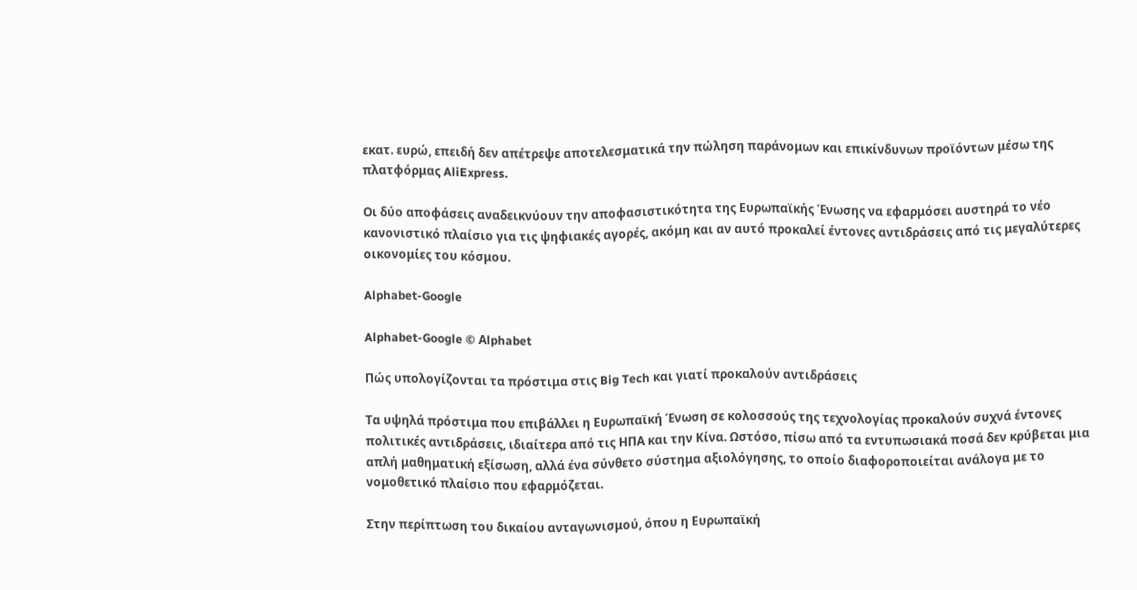εκατ. ευρώ, επειδή δεν απέτρεψε αποτελεσματικά την πώληση παράνομων και επικίνδυνων προϊόντων μέσω της πλατφόρμας AliExpress.

Οι δύο αποφάσεις αναδεικνύουν την αποφασιστικότητα της Ευρωπαϊκής Ένωσης να εφαρμόσει αυστηρά το νέο κανονιστικό πλαίσιο για τις ψηφιακές αγορές, ακόμη και αν αυτό προκαλεί έντονες αντιδράσεις από τις μεγαλύτερες οικονομίες του κόσμου.

Alphabet-Google

Alphabet-Google © Αlphabet

Πώς υπολογίζονται τα πρόστιμα στις Big Tech και γιατί προκαλούν αντιδράσεις

Τα υψηλά πρόστιμα που επιβάλλει η Ευρωπαϊκή Ένωση σε κολοσσούς της τεχνολογίας προκαλούν συχνά έντονες πολιτικές αντιδράσεις, ιδιαίτερα από τις ΗΠΑ και την Κίνα. Ωστόσο, πίσω από τα εντυπωσιακά ποσά δεν κρύβεται μια απλή μαθηματική εξίσωση, αλλά ένα σύνθετο σύστημα αξιολόγησης, το οποίο διαφοροποιείται ανάλογα με το νομοθετικό πλαίσιο που εφαρμόζεται.

Στην περίπτωση του δικαίου ανταγωνισμού, όπου η Ευρωπαϊκή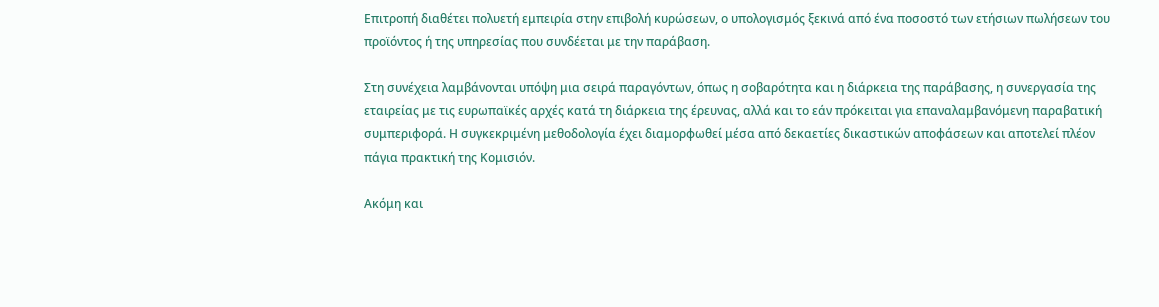Επιτροπή διαθέτει πολυετή εμπειρία στην επιβολή κυρώσεων, ο υπολογισμός ξεκινά από ένα ποσοστό των ετήσιων πωλήσεων του προϊόντος ή της υπηρεσίας που συνδέεται με την παράβαση.

Στη συνέχεια λαμβάνονται υπόψη μια σειρά παραγόντων, όπως η σοβαρότητα και η διάρκεια της παράβασης, η συνεργασία της εταιρείας με τις ευρωπαϊκές αρχές κατά τη διάρκεια της έρευνας, αλλά και το εάν πρόκειται για επαναλαμβανόμενη παραβατική συμπεριφορά. Η συγκεκριμένη μεθοδολογία έχει διαμορφωθεί μέσα από δεκαετίες δικαστικών αποφάσεων και αποτελεί πλέον πάγια πρακτική της Κομισιόν.

Ακόμη και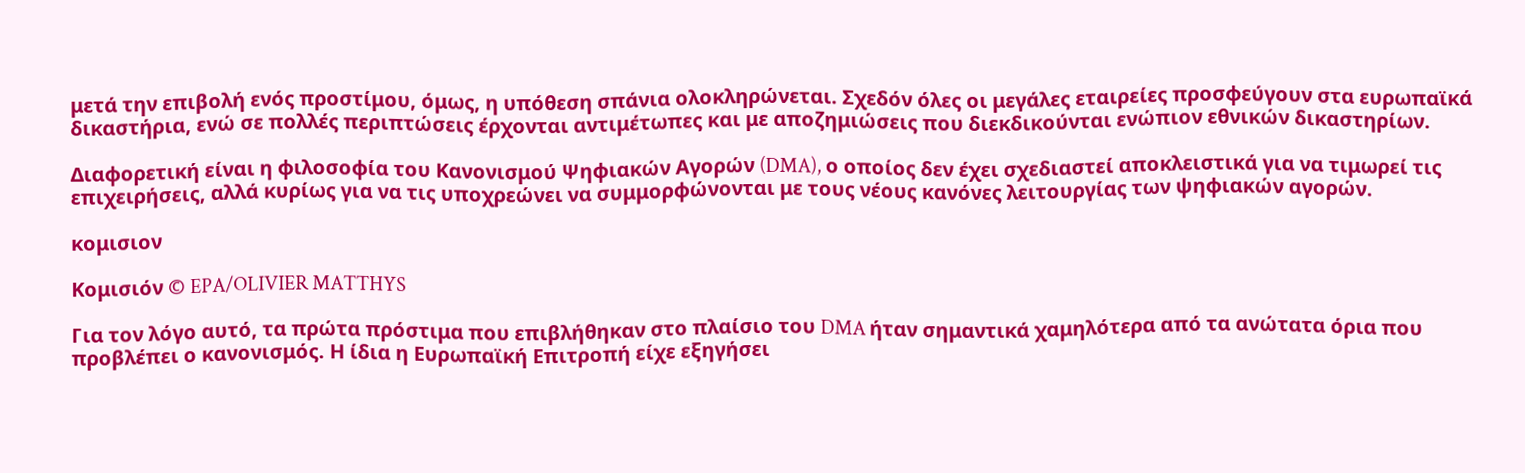μετά την επιβολή ενός προστίμου, όμως, η υπόθεση σπάνια ολοκληρώνεται. Σχεδόν όλες οι μεγάλες εταιρείες προσφεύγουν στα ευρωπαϊκά δικαστήρια, ενώ σε πολλές περιπτώσεις έρχονται αντιμέτωπες και με αποζημιώσεις που διεκδικούνται ενώπιον εθνικών δικαστηρίων.

Διαφορετική είναι η φιλοσοφία του Κανονισμού Ψηφιακών Αγορών (DMA), ο οποίος δεν έχει σχεδιαστεί αποκλειστικά για να τιμωρεί τις επιχειρήσεις, αλλά κυρίως για να τις υποχρεώνει να συμμορφώνονται με τους νέους κανόνες λειτουργίας των ψηφιακών αγορών.

κομισιον

Κομισιόν © EPA/OLIVIER MATTHYS

Για τον λόγο αυτό, τα πρώτα πρόστιμα που επιβλήθηκαν στο πλαίσιο του DMA ήταν σημαντικά χαμηλότερα από τα ανώτατα όρια που προβλέπει ο κανονισμός. Η ίδια η Ευρωπαϊκή Επιτροπή είχε εξηγήσει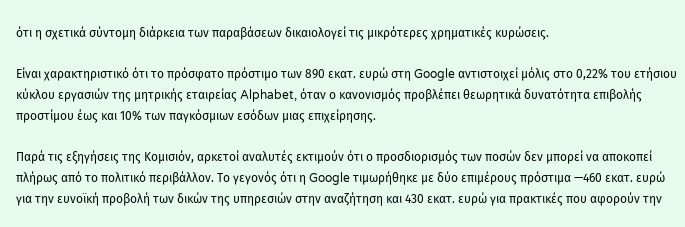ότι η σχετικά σύντομη διάρκεια των παραβάσεων δικαιολογεί τις μικρότερες χρηματικές κυρώσεις.

Είναι χαρακτηριστικό ότι το πρόσφατο πρόστιμο των 890 εκατ. ευρώ στη Google αντιστοιχεί μόλις στο 0,22% του ετήσιου κύκλου εργασιών της μητρικής εταιρείας Alphabet, όταν ο κανονισμός προβλέπει θεωρητικά δυνατότητα επιβολής προστίμου έως και 10% των παγκόσμιων εσόδων μιας επιχείρησης.

Παρά τις εξηγήσεις της Κομισιόν, αρκετοί αναλυτές εκτιμούν ότι ο προσδιορισμός των ποσών δεν μπορεί να αποκοπεί πλήρως από το πολιτικό περιβάλλον. Το γεγονός ότι η Google τιμωρήθηκε με δύο επιμέρους πρόστιμα —460 εκατ. ευρώ για την ευνοϊκή προβολή των δικών της υπηρεσιών στην αναζήτηση και 430 εκατ. ευρώ για πρακτικές που αφορούν την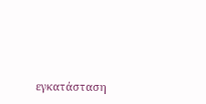εγκατάσταση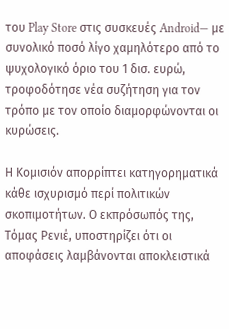του Play Store στις συσκευές Android— με συνολικό ποσό λίγο χαμηλότερο από το ψυχολογικό όριο του 1 δισ. ευρώ, τροφοδότησε νέα συζήτηση για τον τρόπο με τον οποίο διαμορφώνονται οι κυρώσεις.

Η Κομισιόν απορρίπτει κατηγορηματικά κάθε ισχυρισμό περί πολιτικών σκοπιμοτήτων. Ο εκπρόσωπός της, Τόμας Ρενιέ, υποστηρίζει ότι οι αποφάσεις λαμβάνονται αποκλειστικά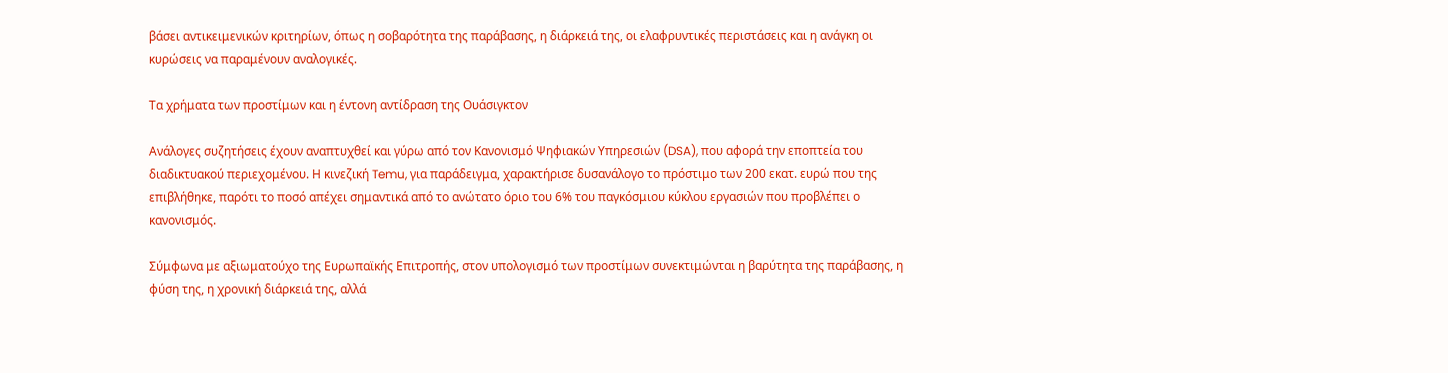βάσει αντικειμενικών κριτηρίων, όπως η σοβαρότητα της παράβασης, η διάρκειά της, οι ελαφρυντικές περιστάσεις και η ανάγκη οι κυρώσεις να παραμένουν αναλογικές.

Τα χρήματα των προστίμων και η έντονη αντίδραση της Ουάσιγκτον

Ανάλογες συζητήσεις έχουν αναπτυχθεί και γύρω από τον Κανονισμό Ψηφιακών Υπηρεσιών (DSA), που αφορά την εποπτεία του διαδικτυακού περιεχομένου. Η κινεζική Temu, για παράδειγμα, χαρακτήρισε δυσανάλογο το πρόστιμο των 200 εκατ. ευρώ που της επιβλήθηκε, παρότι το ποσό απέχει σημαντικά από το ανώτατο όριο του 6% του παγκόσμιου κύκλου εργασιών που προβλέπει ο κανονισμός.

Σύμφωνα με αξιωματούχο της Ευρωπαϊκής Επιτροπής, στον υπολογισμό των προστίμων συνεκτιμώνται η βαρύτητα της παράβασης, η φύση της, η χρονική διάρκειά της, αλλά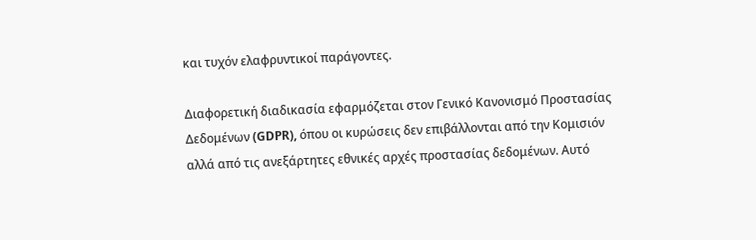και τυχόν ελαφρυντικοί παράγοντες.

Διαφορετική διαδικασία εφαρμόζεται στον Γενικό Κανονισμό Προστασίας Δεδομένων (GDPR), όπου οι κυρώσεις δεν επιβάλλονται από την Κομισιόν αλλά από τις ανεξάρτητες εθνικές αρχές προστασίας δεδομένων. Αυτό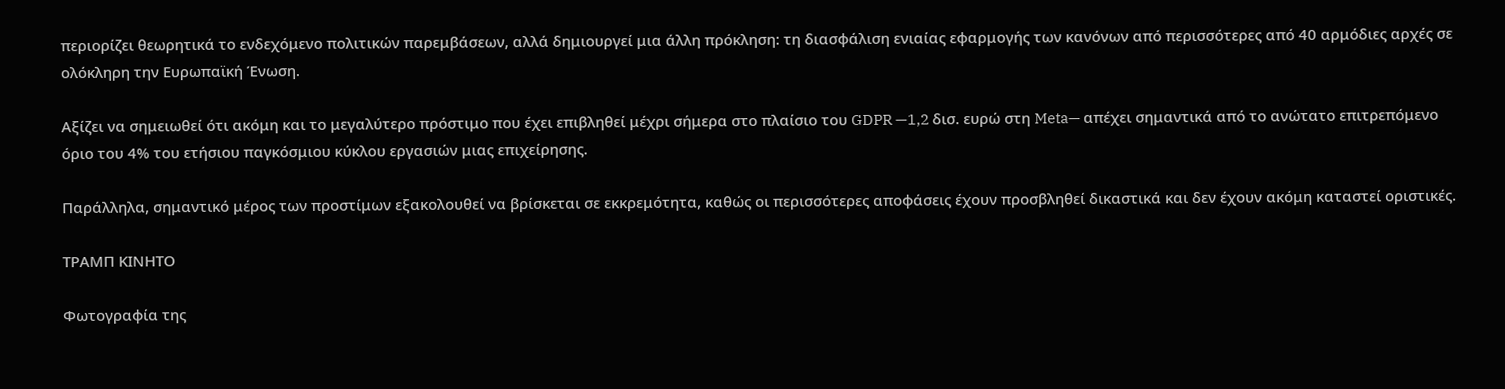περιορίζει θεωρητικά το ενδεχόμενο πολιτικών παρεμβάσεων, αλλά δημιουργεί μια άλλη πρόκληση: τη διασφάλιση ενιαίας εφαρμογής των κανόνων από περισσότερες από 40 αρμόδιες αρχές σε ολόκληρη την Ευρωπαϊκή Ένωση.

Αξίζει να σημειωθεί ότι ακόμη και το μεγαλύτερο πρόστιμο που έχει επιβληθεί μέχρι σήμερα στο πλαίσιο του GDPR —1,2 δισ. ευρώ στη Meta— απέχει σημαντικά από το ανώτατο επιτρεπόμενο όριο του 4% του ετήσιου παγκόσμιου κύκλου εργασιών μιας επιχείρησης.

Παράλληλα, σημαντικό μέρος των προστίμων εξακολουθεί να βρίσκεται σε εκκρεμότητα, καθώς οι περισσότερες αποφάσεις έχουν προσβληθεί δικαστικά και δεν έχουν ακόμη καταστεί οριστικές.

ΤΡΑΜΠ ΚΙΝΗΤΟ

Φωτογραφία της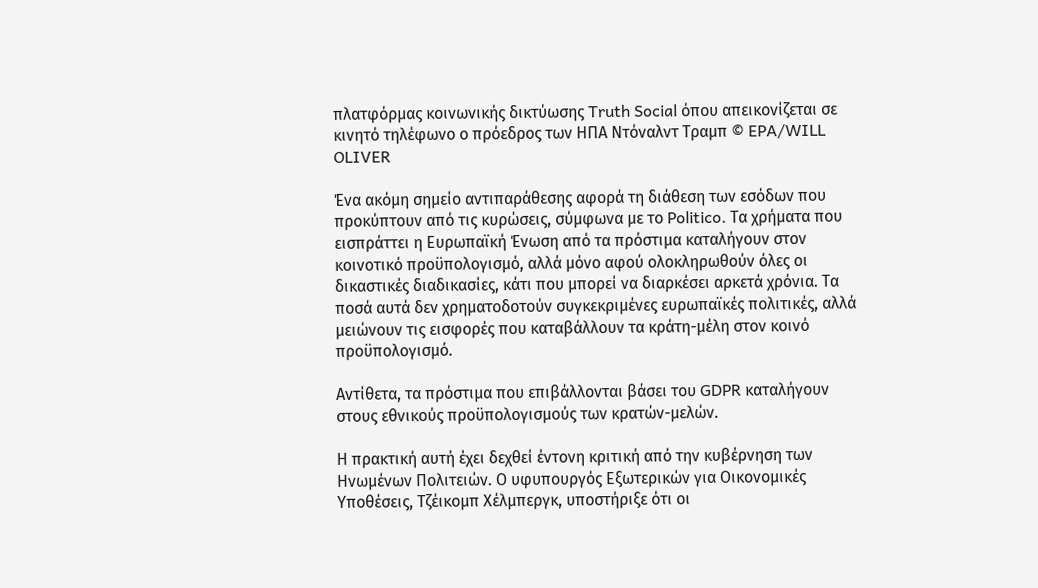πλατφόρμας κοινωνικής δικτύωσης Truth Social όπου απεικονίζεται σε κινητό τηλέφωνο ο πρόεδρος των ΗΠΑ Ντόναλντ Τραμπ © EPA/WILL OLIVER

Ένα ακόμη σημείο αντιπαράθεσης αφορά τη διάθεση των εσόδων που προκύπτουν από τις κυρώσεις, σύμφωνα με το Politico. Τα χρήματα που εισπράττει η Ευρωπαϊκή Ένωση από τα πρόστιμα καταλήγουν στον κοινοτικό προϋπολογισμό, αλλά μόνο αφού ολοκληρωθούν όλες οι δικαστικές διαδικασίες, κάτι που μπορεί να διαρκέσει αρκετά χρόνια. Τα ποσά αυτά δεν χρηματοδοτούν συγκεκριμένες ευρωπαϊκές πολιτικές, αλλά μειώνουν τις εισφορές που καταβάλλουν τα κράτη-μέλη στον κοινό προϋπολογισμό.

Αντίθετα, τα πρόστιμα που επιβάλλονται βάσει του GDPR καταλήγουν στους εθνικούς προϋπολογισμούς των κρατών-μελών.

Η πρακτική αυτή έχει δεχθεί έντονη κριτική από την κυβέρνηση των Ηνωμένων Πολιτειών. Ο υφυπουργός Εξωτερικών για Οικονομικές Υποθέσεις, Τζέικομπ Χέλμπεργκ, υποστήριξε ότι οι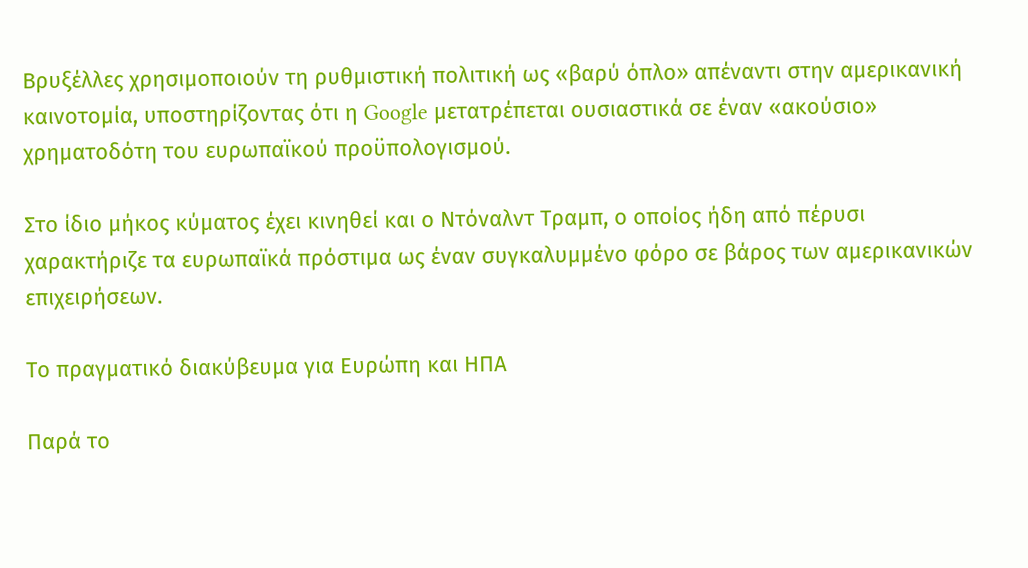Βρυξέλλες χρησιμοποιούν τη ρυθμιστική πολιτική ως «βαρύ όπλο» απέναντι στην αμερικανική καινοτομία, υποστηρίζοντας ότι η Google μετατρέπεται ουσιαστικά σε έναν «ακούσιο» χρηματοδότη του ευρωπαϊκού προϋπολογισμού.

Στο ίδιο μήκος κύματος έχει κινηθεί και ο Ντόναλντ Τραμπ, ο οποίος ήδη από πέρυσι χαρακτήριζε τα ευρωπαϊκά πρόστιμα ως έναν συγκαλυμμένο φόρο σε βάρος των αμερικανικών επιχειρήσεων.

Το πραγματικό διακύβευμα για Ευρώπη και ΗΠΑ

Παρά το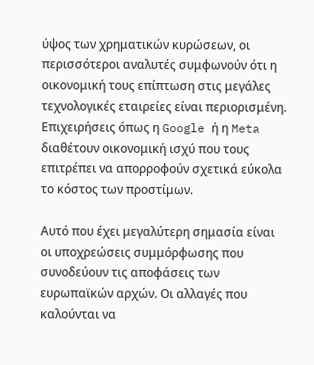ύψος των χρηματικών κυρώσεων, οι περισσότεροι αναλυτές συμφωνούν ότι η οικονομική τους επίπτωση στις μεγάλες τεχνολογικές εταιρείες είναι περιορισμένη. Επιχειρήσεις όπως η Google ή η Meta διαθέτουν οικονομική ισχύ που τους επιτρέπει να απορροφούν σχετικά εύκολα το κόστος των προστίμων.

Αυτό που έχει μεγαλύτερη σημασία είναι οι υποχρεώσεις συμμόρφωσης που συνοδεύουν τις αποφάσεις των ευρωπαϊκών αρχών. Οι αλλαγές που καλούνται να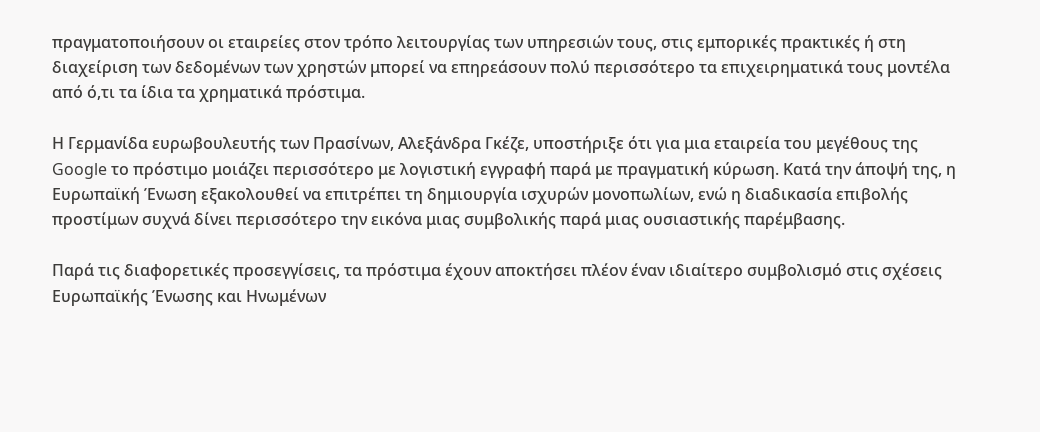πραγματοποιήσουν οι εταιρείες στον τρόπο λειτουργίας των υπηρεσιών τους, στις εμπορικές πρακτικές ή στη διαχείριση των δεδομένων των χρηστών μπορεί να επηρεάσουν πολύ περισσότερο τα επιχειρηματικά τους μοντέλα από ό,τι τα ίδια τα χρηματικά πρόστιμα.

Η Γερμανίδα ευρωβουλευτής των Πρασίνων, Αλεξάνδρα Γκέζε, υποστήριξε ότι για μια εταιρεία του μεγέθους της Google το πρόστιμο μοιάζει περισσότερο με λογιστική εγγραφή παρά με πραγματική κύρωση. Κατά την άποψή της, η Ευρωπαϊκή Ένωση εξακολουθεί να επιτρέπει τη δημιουργία ισχυρών μονοπωλίων, ενώ η διαδικασία επιβολής προστίμων συχνά δίνει περισσότερο την εικόνα μιας συμβολικής παρά μιας ουσιαστικής παρέμβασης.

Παρά τις διαφορετικές προσεγγίσεις, τα πρόστιμα έχουν αποκτήσει πλέον έναν ιδιαίτερο συμβολισμό στις σχέσεις Ευρωπαϊκής Ένωσης και Ηνωμένων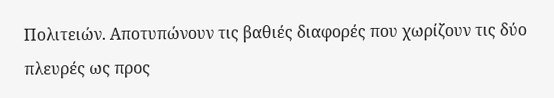Πολιτειών. Αποτυπώνουν τις βαθιές διαφορές που χωρίζουν τις δύο πλευρές ως προς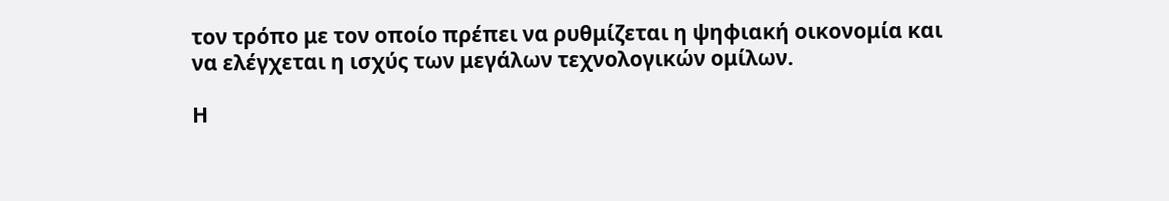τον τρόπο με τον οποίο πρέπει να ρυθμίζεται η ψηφιακή οικονομία και να ελέγχεται η ισχύς των μεγάλων τεχνολογικών ομίλων.

Η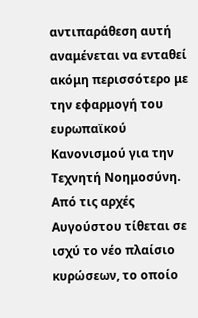αντιπαράθεση αυτή αναμένεται να ενταθεί ακόμη περισσότερο με την εφαρμογή του ευρωπαϊκού Κανονισμού για την Τεχνητή Νοημοσύνη. Από τις αρχές Αυγούστου τίθεται σε ισχύ το νέο πλαίσιο κυρώσεων, το οποίο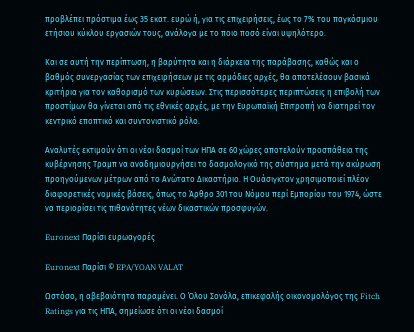προβλέπει πρόστιμα έως 35 εκατ. ευρώ ή, για τις επιχειρήσεις, έως το 7% του παγκόσμιου ετήσιου κύκλου εργασιών τους, ανάλογα με το ποιο ποσό είναι υψηλότερο.

Και σε αυτή την περίπτωση, η βαρύτητα και η διάρκεια της παράβασης, καθώς και ο βαθμός συνεργασίας των επιχειρήσεων με τις αρμόδιες αρχές, θα αποτελέσουν βασικά κριτήρια για τον καθορισμό των κυρώσεων. Στις περισσότερες περιπτώσεις η επιβολή των προστίμων θα γίνεται από τις εθνικές αρχές, με την Ευρωπαϊκή Επιτροπή να διατηρεί τον κεντρικό εποπτικό και συντονιστικό ρόλο.

Αναλυτές εκτιμούν ότι οι νέοι δασμοί των ΗΠΑ σε 60 χώρες αποτελούν προσπάθεια της κυβέρνησης Τραμπ να αναδημιουργήσει το δασμολογικό της σύστημα μετά την ακύρωση προηγούμενων μέτρων από το Ανώτατο Δικαστήριο. Η Ουάσιγκτον χρησιμοποιεί πλέον διαφορετικές νομικές βάσεις, όπως το Άρθρο 301 του Νόμου περί Εμπορίου του 1974, ώστε να περιορίσει τις πιθανότητες νέων δικαστικών προσφυγών.

Euronext Παρίσι ευρωαγορές

Euronext Παρίσι © EPA/YOAN VALAT

Ωστόσο, η αβεβαιότητα παραμένει. Ο Όλου Σονόλα, επικεφαλής οικονομολόγος της Fitch Ratings για τις ΗΠΑ, σημείωσε ότι οι νέοι δασμοί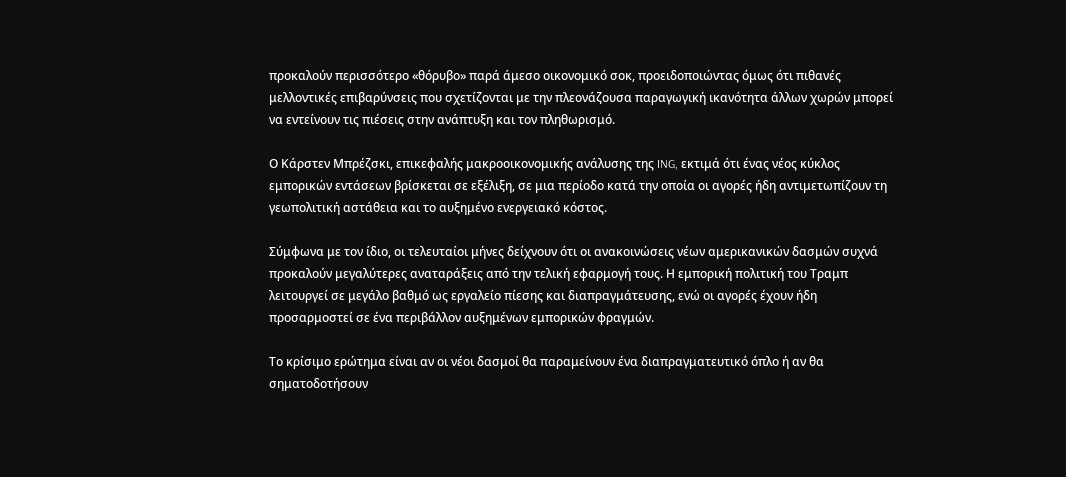προκαλούν περισσότερο «θόρυβο» παρά άμεσο οικονομικό σοκ, προειδοποιώντας όμως ότι πιθανές μελλοντικές επιβαρύνσεις που σχετίζονται με την πλεονάζουσα παραγωγική ικανότητα άλλων χωρών μπορεί να εντείνουν τις πιέσεις στην ανάπτυξη και τον πληθωρισμό.

Ο Κάρστεν Μπρέζσκι, επικεφαλής μακροοικονομικής ανάλυσης της ING, εκτιμά ότι ένας νέος κύκλος εμπορικών εντάσεων βρίσκεται σε εξέλιξη, σε μια περίοδο κατά την οποία οι αγορές ήδη αντιμετωπίζουν τη γεωπολιτική αστάθεια και το αυξημένο ενεργειακό κόστος.

Σύμφωνα με τον ίδιο, οι τελευταίοι μήνες δείχνουν ότι οι ανακοινώσεις νέων αμερικανικών δασμών συχνά προκαλούν μεγαλύτερες αναταράξεις από την τελική εφαρμογή τους. Η εμπορική πολιτική του Τραμπ λειτουργεί σε μεγάλο βαθμό ως εργαλείο πίεσης και διαπραγμάτευσης, ενώ οι αγορές έχουν ήδη προσαρμοστεί σε ένα περιβάλλον αυξημένων εμπορικών φραγμών.

Το κρίσιμο ερώτημα είναι αν οι νέοι δασμοί θα παραμείνουν ένα διαπραγματευτικό όπλο ή αν θα σηματοδοτήσουν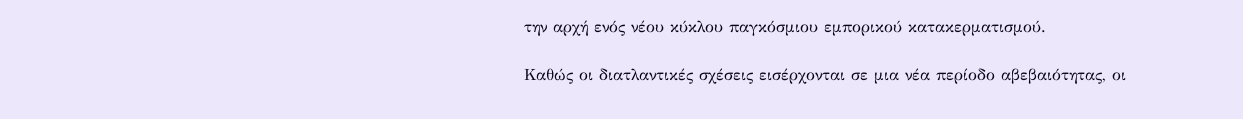την αρχή ενός νέου κύκλου παγκόσμιου εμπορικού κατακερματισμού.

Καθώς οι διατλαντικές σχέσεις εισέρχονται σε μια νέα περίοδο αβεβαιότητας, οι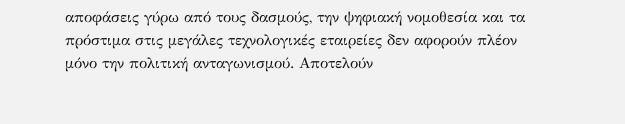αποφάσεις γύρω από τους δασμούς, την ψηφιακή νομοθεσία και τα πρόστιμα στις μεγάλες τεχνολογικές εταιρείες δεν αφορούν πλέον μόνο την πολιτική ανταγωνισμού. Αποτελούν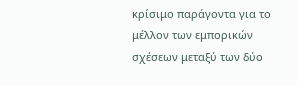κρίσιμο παράγοντα για το μέλλον των εμπορικών σχέσεων μεταξύ των δύο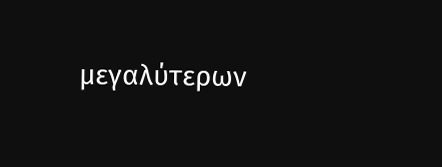μεγαλύτερων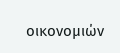οικονομιών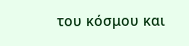του κόσμου και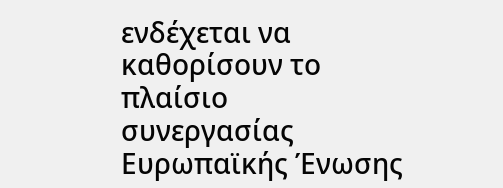ενδέχεται να καθορίσουν το πλαίσιο συνεργασίας Ευρωπαϊκής Ένωσης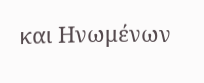και Ηνωμένων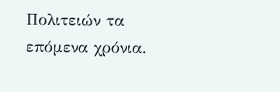Πολιτειών τα επόμενα χρόνια.